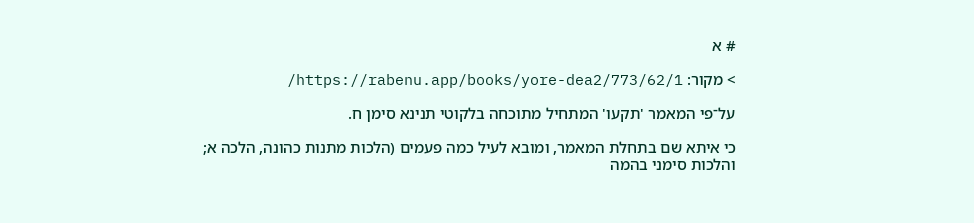# א

> מקור: https://rabenu.app/books/yore-dea2/773/62/1/

על־פי המאמר 'תקעו' המתחיל מתוכחה בלקוטי תנינא סימן ח.

כי איתא שם בתחלת המאמר, ומובא לעיל כמה פעמים (הלכות מתנות כהונה, הלכה א; והלכות סימני בהמה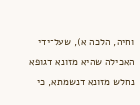וחיה, הלכה א), שעל־ידי האכילה שהיא מזונא דגופא נחלש מזונא דנשמתא, כי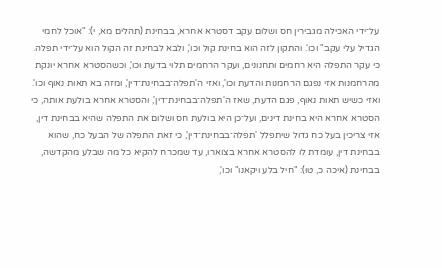על־ידי האכילה מגבירין חס ושלום עקב דסטרא אחרא, בבחינת (תהלים מא, י): "אוכל לחמי הגדיל עלי עקב" וכו'. והתקון לזה הוא בחינת קול וכו', ולבא לבחינת זה הקול הוא על־ידי תפלה. כי עקר התפלה היא רחמים ותחנונים, ועקר הרחמים תלוי בדעת וכו', וכשהסטרא אחרא יונקת מהרחמנות אזי נפגם הרחמנות והדעת וכו', ואזי ה'תפלה־בבחינת־דין', ומזה בא תאות נאוף וכו'. ואזי כשיש תאות נאוף, פגם הדעת, שאז ה'תפלה־בבחינת־דין', והסטרא אחרא בולעת אותה, כי הסטרא אחרא היא בחינת דינים, ועל־כן היא בולעת חס ושלום את התפלה שהיא בבחינת דין, אזי צריכין בעל כח גדול שיתפלל 'תפלה־בבחינת־דין', כי זאת התפלה של הבעל כח, שהוא בבחינת דין, עומדת לו להסטרא אחרא בצוארו, עד שמכרח להקיא כל מה שבלע מהקדשה, בבחינת (איכה כ, טו): "חיל בלע ויקאנו" וכו',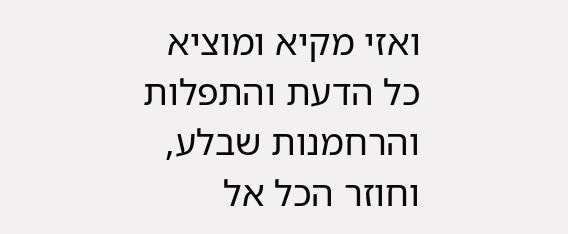ואזי מקיא ומוציא כל הדעת והתפלות והרחמנות שבלע, וחוזר הכל אל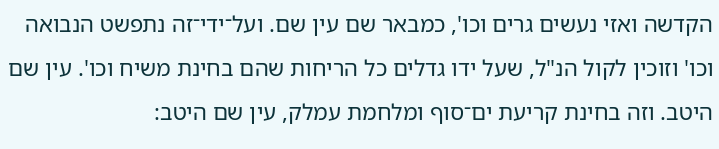הקדשה ואזי נעשים גרים וכו', כמבאר שם עין שם. ועל־ידי־זה נתפשט הנבואה וכו' וזוכין לקול הנ"ל, שעל ידו גדלים כל הריחות שהם בחינת משיח וכו'. עין שם היטב. וזה בחינת קריעת ים־סוף ומלחמת עמלק, עין שם היטב: